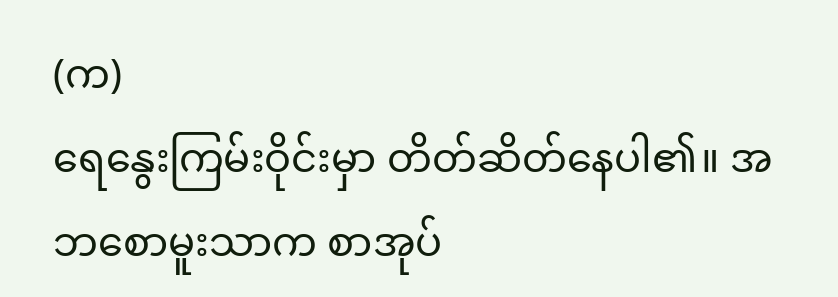(က)
ရေနွေးကြမ်းဝိုင်းမှာ တိတ်ဆိတ်နေပါ၏။ အဘစောမူးသာက စာအုပ်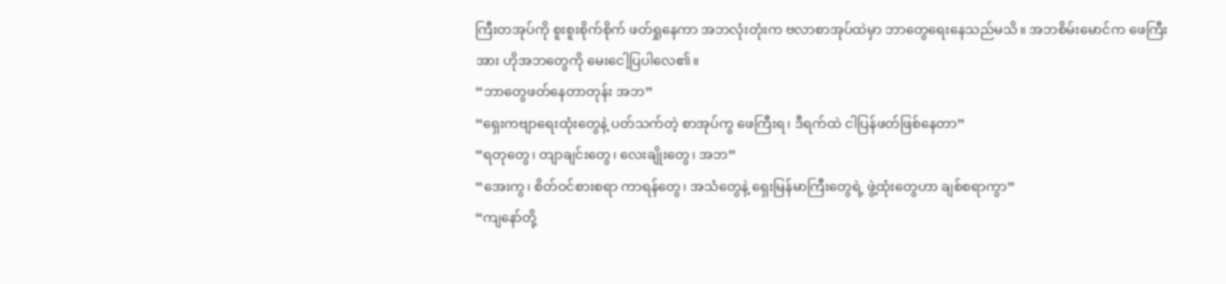ကြီးတအုပ်ကို စူးစူးစိုက်စိုက် ဖတ်ရှုနေကာ အဘလုံးတုံးက ဗလာစာအုပ်ထဲမှာ ဘာတွေရေးနေသည်မသိ။ အဘစိမ်းမောင်က ဖေကြီးအား ဟိုအဘတွေကို မေးငေါ့ပြပါလေ၏။
“ဘာတွေဖတ်နေတာတုန်း အဘ”
“ရှေးကဗျာရေးထုံးတွေနဲ့ ပတ်သက်တဲ့ စာအုပ်ကွ ဖေကြီးရ၊ ဒီရက်ထဲ ငါပြန်ဖတ်ဖြစ်နေတာ”
“ရတုတွေ၊ တျာချင်းတွေ၊ လေးချိုးတွေ၊ အဘ”
“အေးကွ၊ စိတ်ဝင်စားစရာ ကာရန်တွေ၊ အသံတွေနဲ့ ရှေးမြန်မာကြီးတွေရဲ့ ဖွဲ့ထုံးတွေဟာ ချစ်စရာကွာ”
“ကျနော်တို့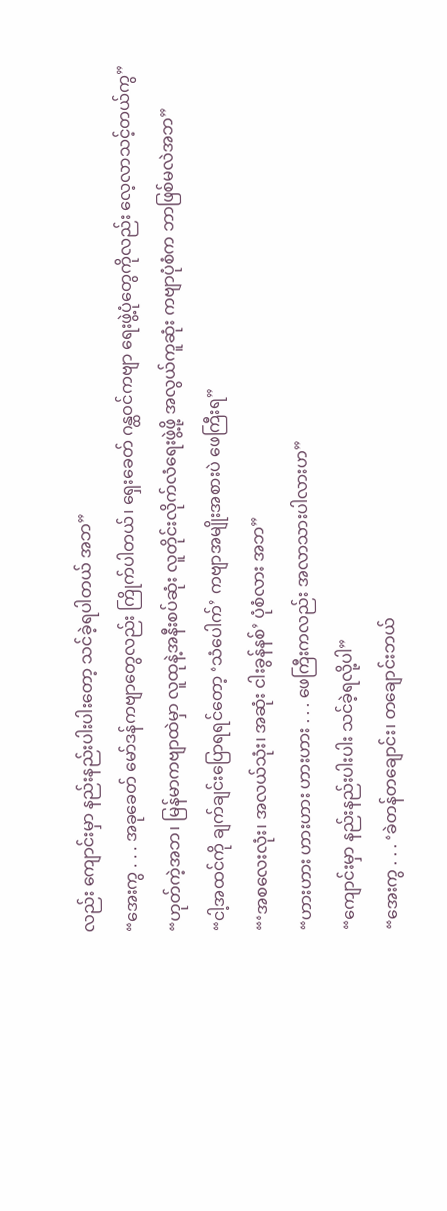လည်း ကျောင်းမှာ နည်းနည်းပါးပါးတော့ သင်ခဲ့ရပါတယ် အဘ”
“အေးကွ . . . အခုခေတ် မော်ဒန်ကဗျာတွေလည်း ကြိုက်ပါတယ်၊ ရှေးခေတ် ဂန္ထဝင်ကဗျာ ရေးဖွဲ့ပုံတွေကိုလည်း လေ့လာသင့်တယ်ကွ”
“ဟုတ်ကဲ့အဘ၊ မြန်မာကဗျာထဲမှာ လူထုနဲ့အနီးစပ်ဆုံး လူတိုင်းလိုက်လံရေးဖွဲ့ဖို့ အလွယ်ကူဆုံး ကဗျာပုံစံက ဘာဖြစ်မလဲအဘ”
“ငါ့အထင်ကို ချက်ချင်းပြောရရင်တော့ ‘သံပေါက်’ ကဗျာအမျိုးအစားပဲ ဖေကြီးရ”
“‘အစလေးလုံး၊ အလယ်သုံး၊ အဆုံး ငါးခွန်နစ်’ ပုံစံလား အဘ”
“ဟားဟား ဟားဟား ဟားဟား . . . ဖေကြီးကလည်း အလာသားပါလားဟ”
“ကျောင်းမှာ နည်းနည်းပါးပါး သင်ခဲ့ရလို့ပါ”
“အေးကွ . . . ‘ခဲတန်တချောင်း၊ တချောင်းဘယ်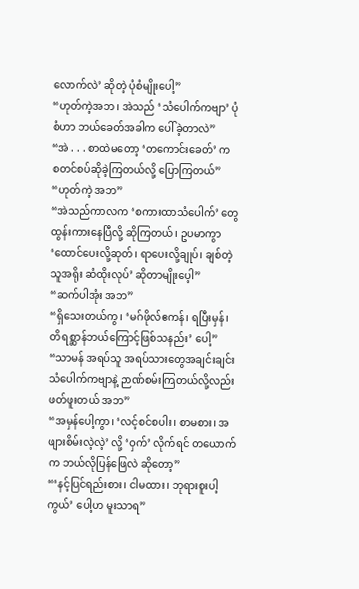လောက်လဲ’ ဆိုတဲ့ ပုံစံမျိုးပေါ့”
“ဟုတ်ကဲ့အဘ၊ အဲသည် ‘သံပေါက်ကဗျာ’ ပုံစံဟာ ဘယ်ခေတ်အခါက ပေါ်ခဲ့တာလဲ”
“အဲ . . . စာထဲမတော့ ‘တကောင်းခေတ်’ က စတင်စပ်ဆိုခဲ့ကြတယ်လို့ ပြောကြတယ်”
“ဟုတ်ကဲ့ အဘ”
“အဲသည်ကာလက ‘စကားထာသံပေါက်’ တွေ ထွန်းကားနေပြီလို့ ဆိုကြတယ်၊ ဥပမာကွာ ‘ထောင်ပေးလို့ဆုတ်၊ ရာပေးလို့ချုပ်၊ ချစ်တဲ့သူအရိုး ဆံထိုးလုပ်’ ဆိုတာမျိုးပေ့ါ”
“ဆက်ပါအုံး အဘ”
“ရှိသေးတယ်ကွ၊ ‘မဂ်ဖိုလ်ဧကန်၊ ရပြီးမှန်၊ တိရစ္ဆာန်ဘယ်ကြောင့်ဖြစ်သနည်း’ ပေါ့”
“သာမန် အရပ်သူ အရပ်သားတွေအချင်းချင်း သံပေါက်ကဗျာနဲ့ ဉာဏ်စမ်းကြတယ်လို့လည်း ဖတ်ဖူးတယ် အဘ”
“အမှန်ပေါ့ကွာ၊ ‘လင့်စင်စပါး၊ စာမစား၊ အဖျားစိမ်းလဲ့လဲ့’ လို့ ‘ဝှက်’ လိုက်ရင် တယောက်က ဘယ်လိုပြန်ဖြေလဲ ဆိုတော့”
“‘နင့်ပြင်ရည်းစား၊ ငါမထား၊ ဘုရားစူးပါ့ကွယ်’ ပေါ့ဟ မူးသာရ”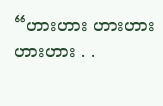“ဟားဟား ဟားဟား ဟားဟား . .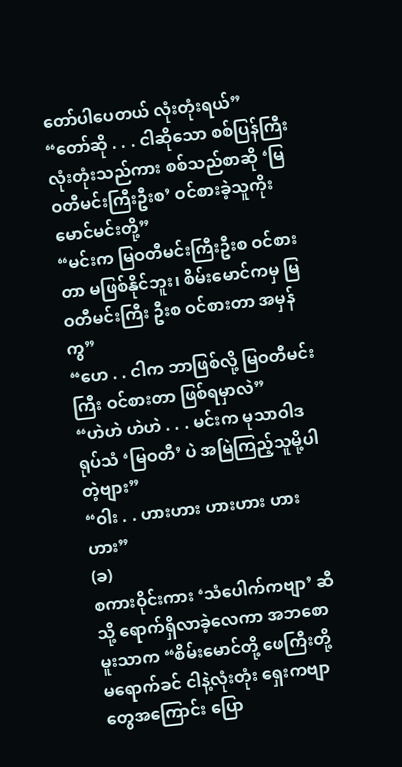တော်ပါပေတယ် လုံးတုံးရယ်”
“တော်ဆို . . . ငါဆိုသော စစ်ပြန်ကြီးလုံးတုံးသည်ကား စစ်သည်စာဆို ‘မြဝတီမင်းကြီးဦးစ’ ဝင်စားခဲ့သူကိုး မောင်မင်းတို့”
“မင်းက မြဝတီမင်းကြီးဦးစ ဝင်စားတာ မဖြစ်နိုင်ဘူး၊ စိမ်းမောင်ကမှ မြဝတီမင်းကြီး ဦးစ ဝင်စားတာ အမှန်ကွ”
“ဟေ . . ငါက ဘာဖြစ်လို့ မြဝတီမင်းကြီး ဝင်စားတာ ဖြစ်ရမှာလဲ”
“ဟဲဟဲ ဟဲဟဲ . . . မင်းက မုသာဝါဒရုပ်သံ ‘မြဝတီ’ ပဲ အမြဲကြည့်သူမို့ပါတဲ့ဗျား”
“ဝါး . . ဟားဟား ဟားဟား ဟားဟား”
(ခ)
စကားဝိုင်းကား ‘သံပေါက်ကဗျာ’ ဆီသို့ ရောက်ရှိလာခဲ့လေကာ အဘစောမူးသာက “စိမ်းမောင်တို့ ဖေကြီးတို့ မရောက်ခင် ငါနဲ့လုံးတုံး ရှေးကဗျာတွေအကြောင်း ပြော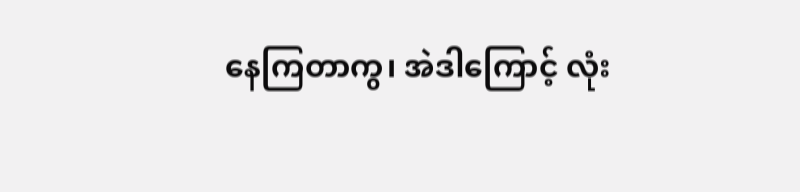နေကြတာကွ၊ အဲဒါကြောင့် လုံး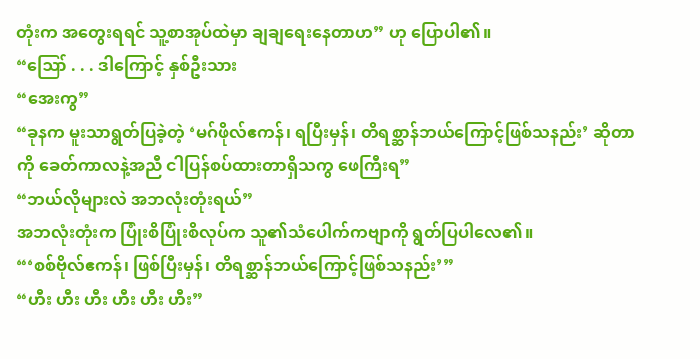တုံးက အတွေးရရင် သူ့စာအုပ်ထဲမှာ ချချရေးနေတာဟ” ဟု ပြောပါ၏။
“ဪ . . . ဒါကြောင့် နှစ်ဦးသား
“အေးကွ”
“ခုနက မူးသာရွတ်ပြခဲ့တဲ့ ‘မဂ်ဖိုလ်ဧကန်၊ ရပြီးမှန်၊ တိရစ္ဆာန်ဘယ်ကြောင့်ဖြစ်သနည်း’ ဆိုတာကို ခေတ်ကာလနဲ့အညီ ငါပြန်စပ်ထားတာရှိသကွ ဖေကြီးရ”
“ဘယ်လိုများလဲ အဘလုံးတုံးရယ်”
အဘလုံးတုံးက ပြုံးစိပြုံးစိလုပ်က သူ၏သံပေါက်ကဗျာကို ရွတ်ပြပါလေ၏။
“‘စစ်ဗိုလ်ဧကန်၊ ဖြစ်ပြီးမှန်၊ တိရစ္ဆာန်ဘယ်ကြောင့်ဖြစ်သနည်း’”
“ဟီး ဟီး ဟီး ဟီး ဟီး ဟီး”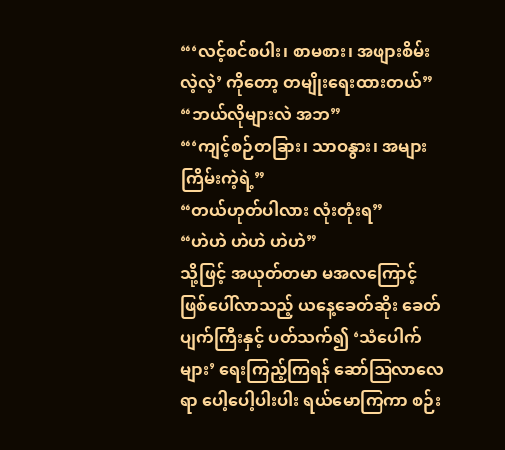“‘လင့်စင်စပါး၊ စာမစား၊ အဖျားစိမ်းလဲ့လဲ့’ ကိုတော့ တမျိုးရေးထားတယ်”
“ဘယ်လိုများလဲ အဘ”
“‘ကျင့်စဉ်တခြား၊ သာဝနွား၊ အများကြိမ်းကဲ့ရဲ့”
“တယ်ဟုတ်ပါလား လုံးတုံးရ”
“ဟဲဟဲ ဟဲဟဲ ဟဲဟဲ”
သို့ဖြင့် အယုတ်တမာ မအလကြောင့် ဖြစ်ပေါ်လာသည့် ယနေ့ခေတ်ဆိုး ခေတ်ပျက်ကြီးနှင့် ပတ်သက်၍ ‘သံပေါက်များ’ ရေးကြည့်ကြရန် ဆော်ဩလာလေရာ ပေါ့ပေါ့ပါးပါး ရယ်မောကြကာ စဉ်း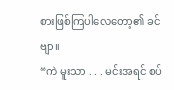စားဖြစ်ကြပါလေတော့၏ ခင်ဗျာ။
“ကဲ မူးသာ . . . မင်းအရင် စပ်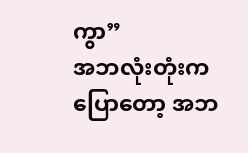ကွာ”
အဘလုံးတုံးကပြောတော့ အဘ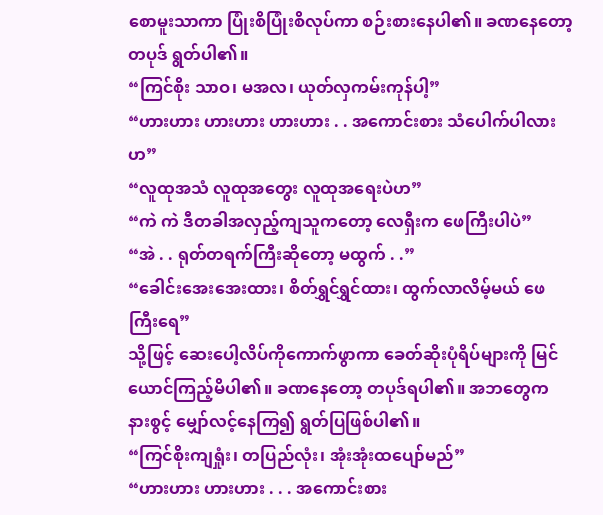စောမူးသာကာ ပြုံးစိပြုံးစိလုပ်ကာ စဉ်းစားနေပါ၏။ ခဏနေတော့ တပုဒ် ရွတ်ပါ၏။
“ကြင်စိုး သာဝ၊ မအလ၊ ယုတ်လှကမ်းကုန်ပါ့”
“ဟားဟား ဟားဟား ဟားဟား . . အကောင်းစား သံပေါက်ပါလားဟ”
“လူထုအသံ လူထုအတွေး လူထုအရေးပဲဟ”
“ကဲ ကဲ ဒီတခါအလှည့်ကျသူကတော့ လေရှီးက ဖေကြီးပါပဲ”
“အဲ . . ရုတ်တရက်ကြီးဆိုတော့ မထွက် . .”
“ခေါင်းအေးအေးထား၊ စိတ်ရွှင်ရွှင်ထား၊ ထွက်လာလိမ့်မယ် ဖေကြီးရေ”
သို့ဖြင့် ဆေးပေါ့လိပ်ကိုကောက်ဖွာကာ ခေတ်ဆိုးပုံရိပ်များကို မြင်ယောင်ကြည့်မိပါ၏။ ခဏနေတော့ တပုဒ်ရပါ၏။ အဘတွေက နားစွင့် မျှော်လင့်နေကြ၍ ရွတ်ပြဖြစ်ပါ၏။
“ကြင်စိုးကျရှုံး၊ တပြည်လုံး၊ အုံးအုံးထပျော်မည်”
“ဟားဟား ဟားဟား . . . အကောင်းစား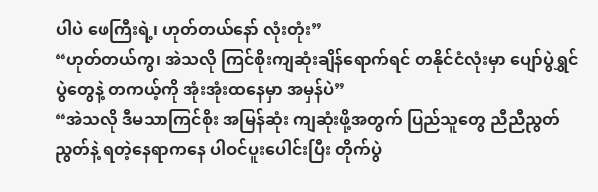ပါပဲ ဖေကြီးရဲ့၊ ဟုတ်တယ်နော် လုံးတုံး”
“ဟုတ်တယ်ကွ၊ အဲသလို ကြင်စိုးကျဆုံးချိန်ရောက်ရင် တနိုင်ငံလုံးမှာ ပျော်ပွဲရွှင်ပွဲတွေနဲ့ တကယ့်ကို အုံးအုံးထနေမှာ အမှန်ပဲ”
“အဲသလို ဒီမသာကြင်စိုး အမြန်ဆုံး ကျဆုံးဖို့အတွက် ပြည်သူတွေ ညီညီညွတ်ညွတ်နဲ့ ရတဲ့နေရာကနေ ပါဝင်ပူးပေါင်းပြီး တိုက်ပွဲ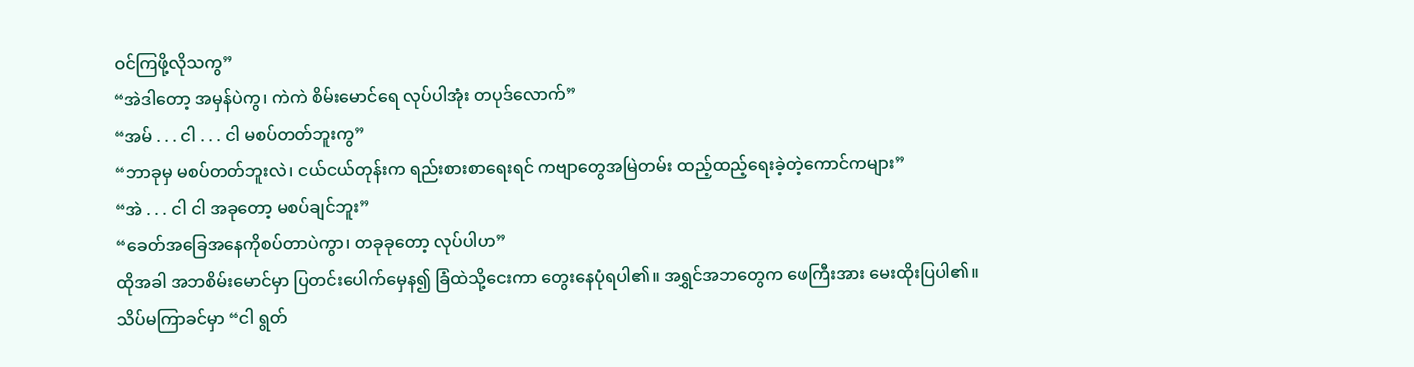ဝင်ကြဖို့လိုသကွ”
“အဲဒါတော့ အမှန်ပဲကွ၊ ကဲကဲ စိမ်းမောင်ရေ လုပ်ပါအုံး တပုဒ်လောက်”
“အမ် . . . ငါ . . . ငါ မစပ်တတ်ဘူးကွ”
“ဘာခုမှ မစပ်တတ်ဘူးလဲ၊ ငယ်ငယ်တုန်းက ရည်းစားစာရေးရင် ကဗျာတွေအမြဲတမ်း ထည့်ထည့်ရေးခဲ့တဲ့ကောင်ကများ”
“အဲ . . . ငါ ငါ အခုတော့ မစပ်ချင်ဘူး”
“ခေတ်အခြေအနေကိုစပ်တာပဲကွာ၊ တခုခုတော့ လုပ်ပါဟ”
ထိုအခါ အဘစိမ်းမောင်မှာ ပြတင်းပေါက်မှေန၍ ခြံထဲသို့ငေးကာ တွေးနေပုံရပါ၏။ အရွှင်အဘတွေက ဖေကြီးအား မေးထိုးပြပါ၏။ သိပ်မကြာခင်မှာ “ငါ ရွတ်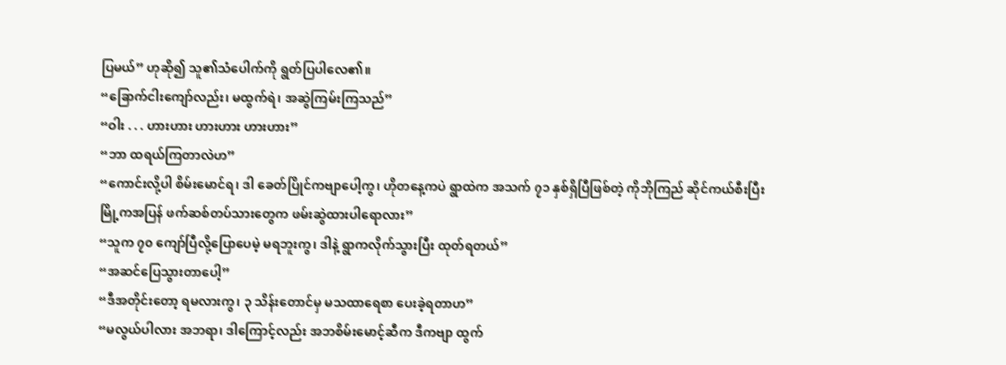ပြမယ်” ဟုဆို၍ သူ၏သံပေါက်ကို ရွတ်ပြပါလေ၏။
“ခြောက်ငါးကျော်လည်း၊ မထွက်ရဲ၊ အဆွဲကြမ်းကြသည်”
“ဝါး . . . ဟားဟား ဟားဟား ဟားဟား”
“ဘာ ထရယ်ကြတာလဲဟ”
“ကောင်းလို့ပါ စိမ်းမောင်ရ၊ ဒါ ခေတ်ပြိုင်ကဗျာပေါ့ကွ၊ ဟိုတနေ့ကပဲ ရွာထဲက အသက် ၇၁ နှစ်ရှိပြီဖြစ်တဲ့ ကိုဘိုကြည် ဆိုင်ကယ်စီးပြီး မြို့ကအပြန် ဖက်ဆစ်တပ်သားတွေက ဖမ်းဆွဲထားပါရောလား”
“သူက ၇၀ ကျော်ပြီလို့ပြောပေမဲ့ မရဘူးကွ၊ ဒါနဲ့ ရွာကလိုက်သွားပြီး ထုတ်ရတယ်”
“အဆင်ပြေသွားတာပေါ့”
“ဒီအတိုင်းတော့ ရမလားကွ၊ ၃ သိန်းတောင်မှ မသထာရေစာ ပေးခဲ့ရတာဟ”
“မလွယ်ပါလား အဘရာ၊ ဒါကြောင့်လည်း အဘစိမ်းမောင့်ဆီက ဒီကဗျာ ထွက်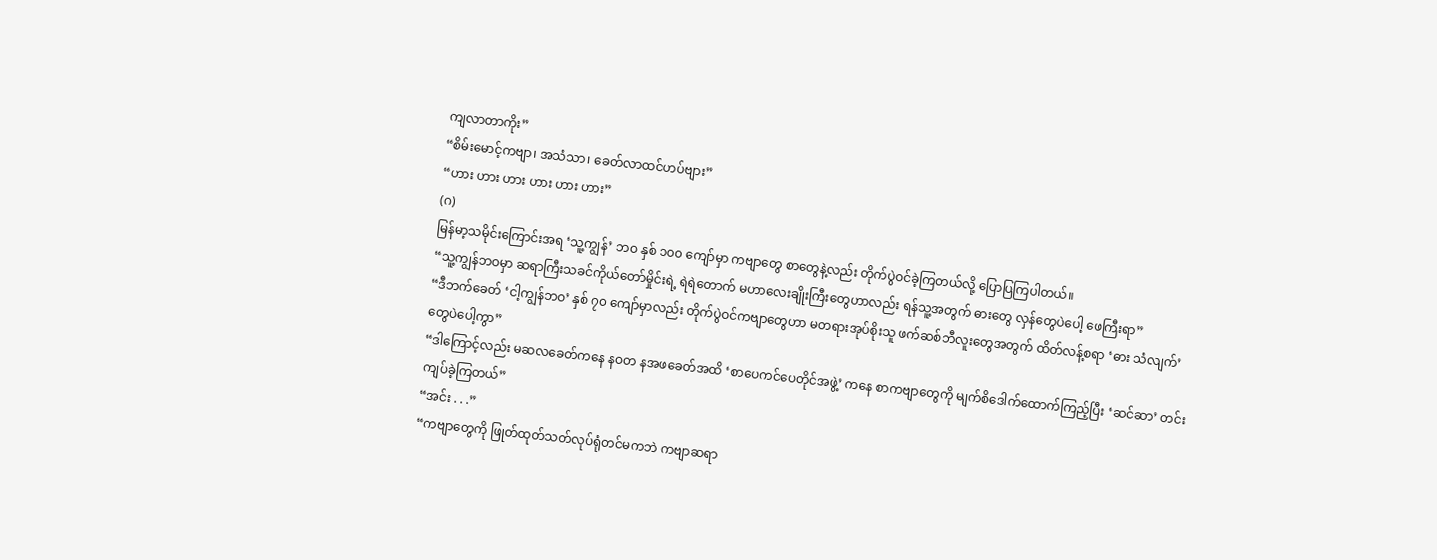ကျလာတာကိုး”
“စိမ်းမောင့်ကဗျာ၊ အသံသာ၊ ခေတ်လာထင်ဟပ်ဗျား”
“ဟား ဟား ဟား ဟား ဟား ဟား”
(ဂ)
မြန်မာ့သမိုင်းကြောင်းအရ ‘သူ့ကျွန်’ ဘဝ နှစ် ၁၀၀ ကျော်မှာ ကဗျာတွေ စာတွေနဲ့လည်း တိုက်ပွဲဝင်ခဲ့ကြတယ်လို့ ပြောပြကြပါတယ်။
“သူ့ကျွန်ဘဝမှာ ဆရာကြီးသခင်ကိုယ်တော်မှိုင်းရဲ့ ရဲရဲတောက် မဟာလေးချိုးကြီးတွေဟာလည်း ရန်သူ့အတွက် ဓားတွေ လှန်တွေပဲပေါ့ ဖေကြီးရာ”
“ဒီဘက်ခေတ် ‘ငါ့ကျွန်ဘဝ’ နှစ် ၇၀ ကျော်မှာလည်း တိုက်ပွဲဝင်ကဗျာတွေဟာ မတရားအုပ်စိုးသူ ဖက်ဆစ်ဘီလူးတွေအတွက် ထိတ်လန့်စရာ ‘ဓား သံလျက်’ တွေပဲပေါ့ကွာ”
“ဒါကြောင့်လည်း မဆလခေတ်ကနေ နဝတ နအဖခေတ်အထိ ‘စာပေကင်ပေတိုင်အဖွဲ့’ ကနေ စာကဗျာတွေကို မျက်စိဒေါက်ထောက်ကြည့်ပြီး ‘ဆင်ဆာ’ တင်းကျပ်ခဲ့ကြတယ်”
“အင်း . . .”
“ကဗျာတွေကို ဖြုတ်ထုတ်သတ်လုပ်ရုံတင်မကဘဲ ကဗျာဆရာ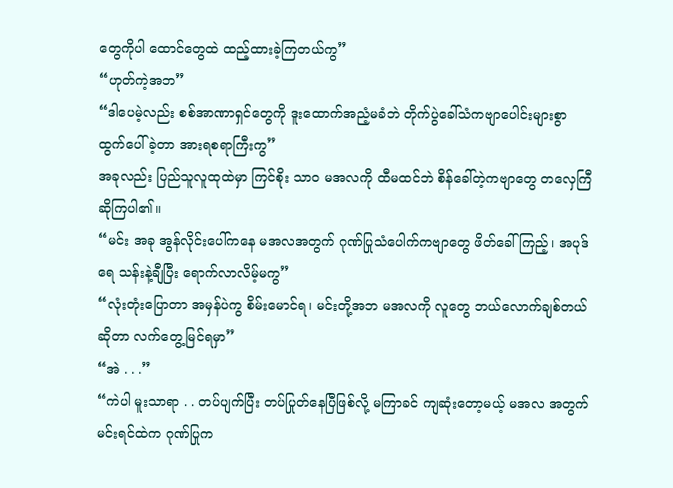တွေကိုပါ ထောင်တွေထဲ ထည့်ထားခဲ့ကြတယ်ကွ”
“ဟုတ်ကဲ့အဘ”
“ဒါပေမဲ့လည်း စစ်အာဏာရှင်တွေကို ဒူးထောက်အညံ့မခံဘဲ တိုက်ပွဲခေါ်သံကဗျာပေါင်းများစွာ ထွက်ပေါ်ခဲ့တာ အားရစရာကြီးကွ”
အခုလည်း ပြည်သူလူထုထဲမှာ ကြင်စိုး သာဝ မအလကို ထီမထင်ဘဲ စိန်ခေါ်တဲ့ကဗျာတွေ တလှေကြီ ဆိုကြပါ၏။
“မင်း အခု အွန်လိုင်းပေါ်ကနေ မအလအတွက် ဂုဏ်ပြုသံပေါက်ကဗျာတွေ ဖိတ်ခေါ်ကြည့်၊ အပုဒ်ရေ သန်းနဲ့ချီပြီး ရောက်လာလိမ့်မကွ”
“လုံးတုံးပြောတာ အမှန်ပဲကွ စိမ်းမောင်ရ၊ မင်းတို့အဘ မအလကို လူတွေ ဘယ်လောက်ချစ်တယ် ဆိုတာ လက်တွေ့မြင်ရမှာ”
“အဲ . . .”
“ကဲပါ မူးသာရာ . . တပ်ပျက်ပြီး တပ်ပြုတ်နေပြီဖြစ်လို့ မကြာခင် ကျဆုံးတော့မယ့် မအလ အတွက် မင်းရင်ထဲက ဂုဏ်ပြုက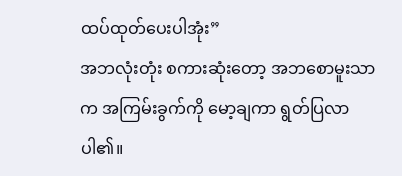ထပ်ထုတ်ပေးပါအုံး”
အဘလုံးတုံး စကားဆုံးတော့ အဘစောမူးသာက အကြမ်းခွက်ကို မော့ချကာ ရွတ်ပြလာပါ၏။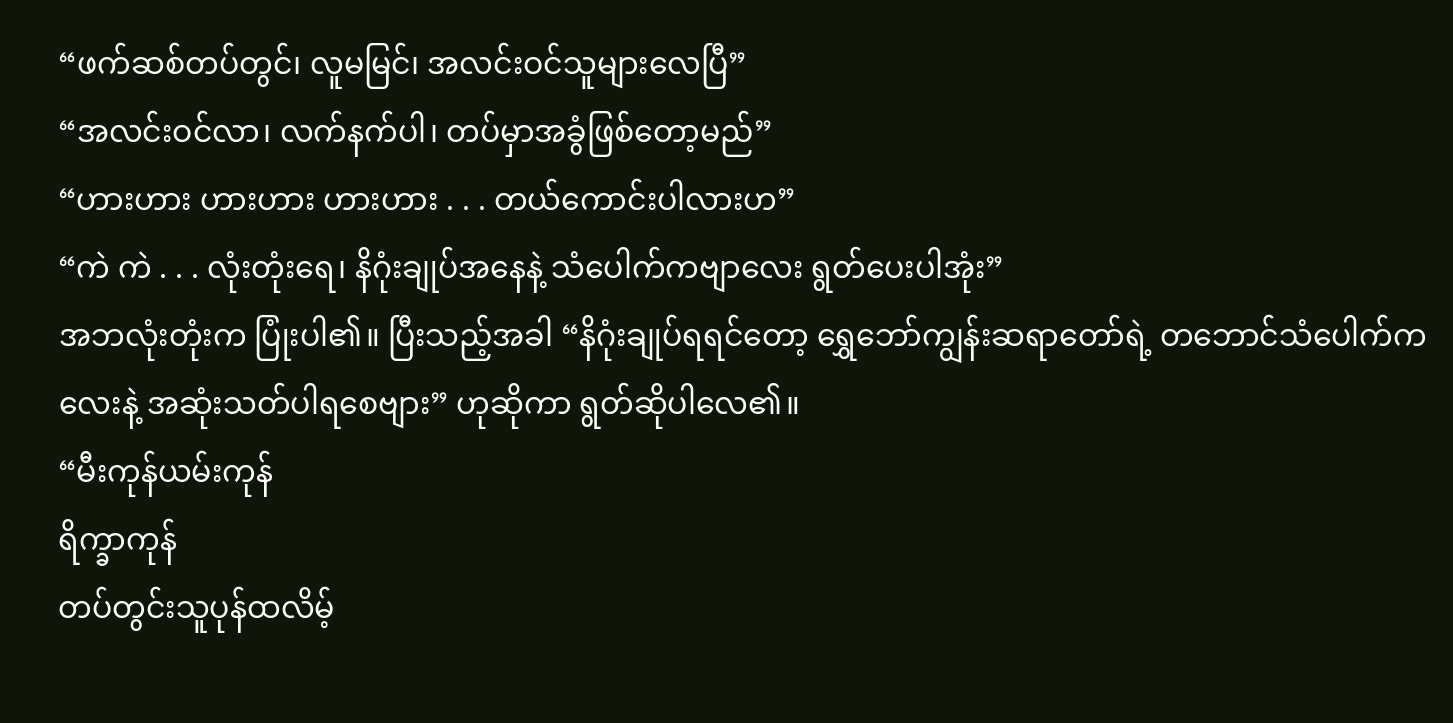“ဖက်ဆစ်တပ်တွင်၊ လူမမြင်၊ အလင်းဝင်သူများလေပြီ”
“အလင်းဝင်လာ၊ လက်နက်ပါ၊ တပ်မှာအခွံဖြစ်တော့မည်”
“ဟားဟား ဟားဟား ဟားဟား . . . တယ်ကောင်းပါလားဟ”
“ကဲ ကဲ . . . လုံးတုံးရေ၊ နိဂုံးချုပ်အနေနဲ့ သံပေါက်ကဗျာလေး ရွတ်ပေးပါအုံး”
အဘလုံးတုံးက ပြုံးပါ၏။ ပြီးသည့်အခါ “နိဂုံးချုပ်ရရင်တော့ ရွှေဘော်ကျွန်းဆရာတော်ရဲ့ တဘောင်သံပေါက်ကလေးနဲ့ အဆုံးသတ်ပါရစေဗျား” ဟုဆိုကာ ရွတ်ဆိုပါလေ၏။
“မီးကုန်ယမ်းကုန်
ရိက္ခာကုန်
တပ်တွင်းသူပုန်ထလိမ့်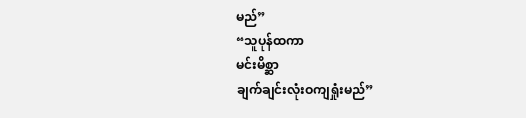မည်”
“သူပုန်ထကာ
မင်းမိစ္ဆာ
ချက်ချင်းလုံးဝကျရှုံးမည်”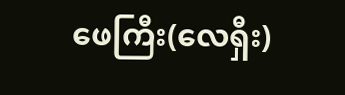ဖေကြီး(လေရှီး)